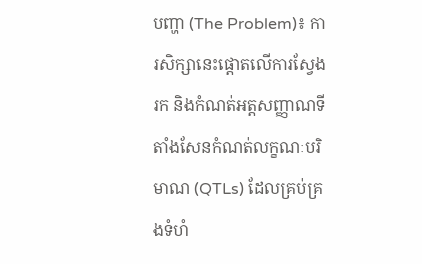បញ្ហា (The Problem)៖ ការសិក្សានេះផ្តោតលើការស្វែងរក និងកំណត់អត្តសញ្ញាណទីតាំងសែនកំណត់លក្ខណៈបរិមាណ (QTLs) ដែលគ្រប់គ្រងទំហំ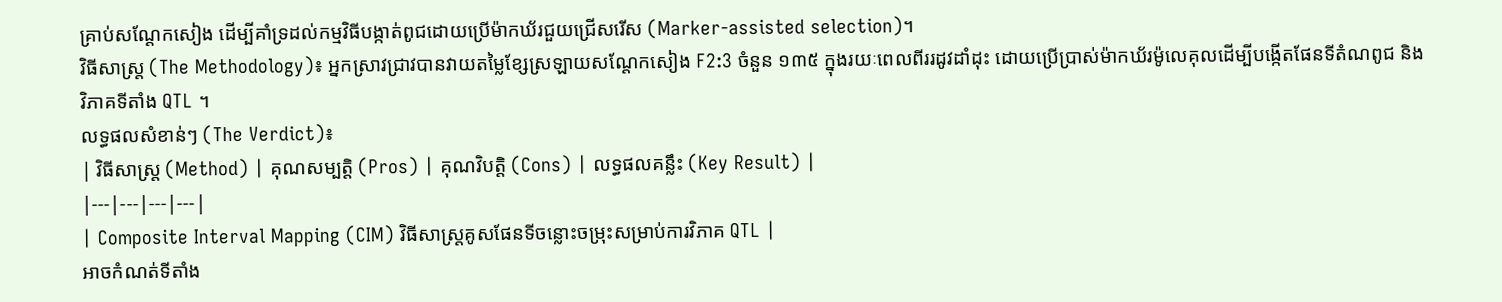គ្រាប់សណ្តែកសៀង ដើម្បីគាំទ្រដល់កម្មវិធីបង្កាត់ពូជដោយប្រើម៉ាកឃ័រជួយជ្រើសរើស (Marker-assisted selection)។
វិធីសាស្ត្រ (The Methodology)៖ អ្នកស្រាវជ្រាវបានវាយតម្លៃខ្សែស្រឡាយសណ្តែកសៀង F2:3 ចំនួន ១៣៥ ក្នុងរយៈពេលពីររដូវដាំដុះ ដោយប្រើប្រាស់ម៉ាកឃ័រម៉ូលេគុលដើម្បីបង្កើតផែនទីតំណពូជ និងវិភាគទីតាំង QTL ។
លទ្ធផលសំខាន់ៗ (The Verdict)៖
| វិធីសាស្ត្រ (Method) | គុណសម្បត្តិ (Pros) | គុណវិបត្តិ (Cons) | លទ្ធផលគន្លឹះ (Key Result) |
|---|---|---|---|
| Composite Interval Mapping (CIM) វិធីសាស្ត្រគូសផែនទីចន្លោះចម្រុះសម្រាប់ការវិភាគ QTL |
អាចកំណត់ទីតាំង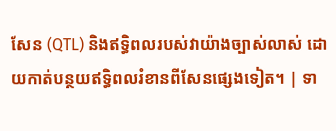សែន (QTL) និងឥទ្ធិពលរបស់វាយ៉ាងច្បាស់លាស់ ដោយកាត់បន្ថយឥទ្ធិពលរំខានពីសែនផ្សេងទៀត។ | ទា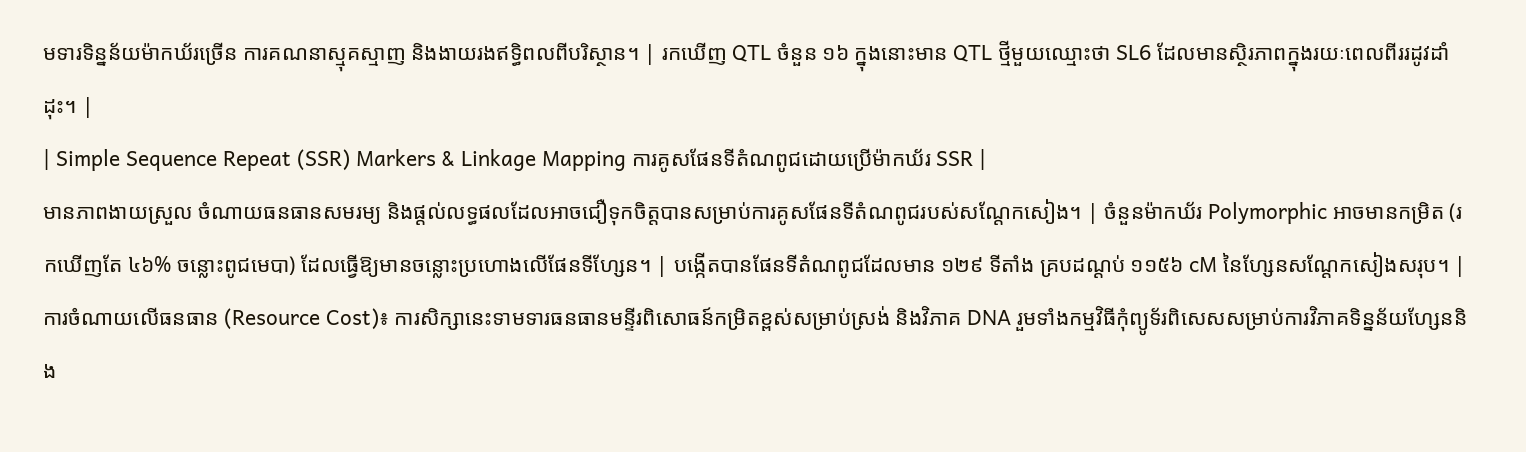មទារទិន្នន័យម៉ាកឃ័រច្រើន ការគណនាស្មុគស្មាញ និងងាយរងឥទ្ធិពលពីបរិស្ថាន។ | រកឃើញ QTL ចំនួន ១៦ ក្នុងនោះមាន QTL ថ្មីមួយឈ្មោះថា SL6 ដែលមានស្ថិរភាពក្នុងរយៈពេលពីររដូវដាំដុះ។ |
| Simple Sequence Repeat (SSR) Markers & Linkage Mapping ការគូសផែនទីតំណពូជដោយប្រើម៉ាកឃ័រ SSR |
មានភាពងាយស្រួល ចំណាយធនធានសមរម្យ និងផ្តល់លទ្ធផលដែលអាចជឿទុកចិត្តបានសម្រាប់ការគូសផែនទីតំណពូជរបស់សណ្តែកសៀង។ | ចំនួនម៉ាកឃ័រ Polymorphic អាចមានកម្រិត (រកឃើញតែ ៤៦% ចន្លោះពូជមេបា) ដែលធ្វើឱ្យមានចន្លោះប្រហោងលើផែនទីហ្សែន។ | បង្កើតបានផែនទីតំណពូជដែលមាន ១២៩ ទីតាំង គ្របដណ្តប់ ១១៥៦ cM នៃហ្សែនសណ្តែកសៀងសរុប។ |
ការចំណាយលើធនធាន (Resource Cost)៖ ការសិក្សានេះទាមទារធនធានមន្ទីរពិសោធន៍កម្រិតខ្ពស់សម្រាប់ស្រង់ និងវិភាគ DNA រួមទាំងកម្មវិធីកុំព្យូទ័រពិសេសសម្រាប់ការវិភាគទិន្នន័យហ្សែននិង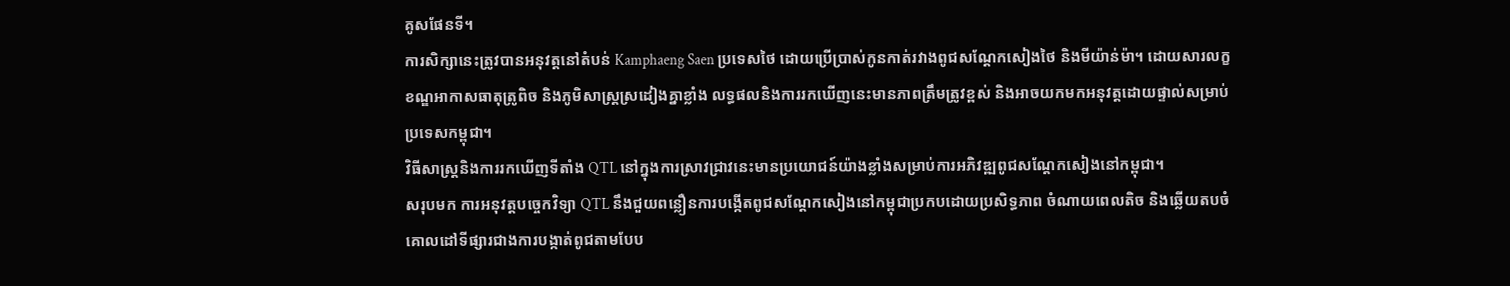គូសផែនទី។
ការសិក្សានេះត្រូវបានអនុវត្តនៅតំបន់ Kamphaeng Saen ប្រទេសថៃ ដោយប្រើប្រាស់កូនកាត់រវាងពូជសណ្តែកសៀងថៃ និងមីយ៉ាន់ម៉ា។ ដោយសារលក្ខខណ្ឌអាកាសធាតុត្រូពិច និងភូមិសាស្ត្រស្រដៀងគ្នាខ្លាំង លទ្ធផលនិងការរកឃើញនេះមានភាពត្រឹមត្រូវខ្ពស់ និងអាចយកមកអនុវត្តដោយផ្ទាល់សម្រាប់ប្រទេសកម្ពុជា។
វិធីសាស្ត្រនិងការរកឃើញទីតាំង QTL នៅក្នុងការស្រាវជ្រាវនេះមានប្រយោជន៍យ៉ាងខ្លាំងសម្រាប់ការអភិវឌ្ឍពូជសណ្តែកសៀងនៅកម្ពុជា។
សរុបមក ការអនុវត្តបច្ចេកវិទ្យា QTL នឹងជួយពន្លឿនការបង្កើតពូជសណ្តែកសៀងនៅកម្ពុជាប្រកបដោយប្រសិទ្ធភាព ចំណាយពេលតិច និងឆ្លើយតបចំគោលដៅទីផ្សារជាងការបង្កាត់ពូជតាមបែប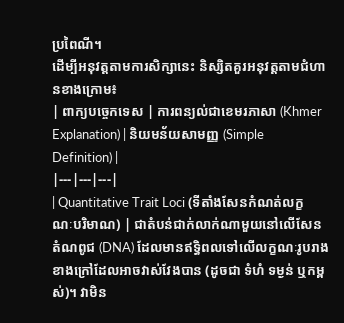ប្រពៃណី។
ដើម្បីអនុវត្តតាមការសិក្សានេះ និស្សិតគួរអនុវត្តតាមជំហានខាងក្រោម៖
| ពាក្យបច្ចេកទេស | ការពន្យល់ជាខេមរភាសា (Khmer Explanation) | និយមន័យសាមញ្ញ (Simple Definition) |
|---|---|---|
| Quantitative Trait Loci (ទីតាំងសែនកំណត់លក្ខណៈបរិមាណ) | ជាតំបន់ជាក់លាក់ណាមួយនៅលើសែនតំណពូជ (DNA) ដែលមានឥទ្ធិពលទៅលើលក្ខណៈរូបរាងខាងក្រៅដែលអាចវាស់វែងបាន (ដូចជា ទំហំ ទម្ងន់ ឬកម្ពស់)។ វាមិន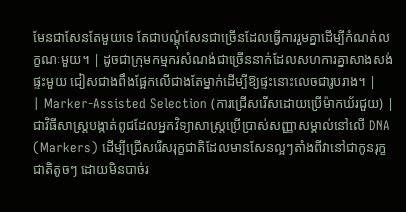មែនជាសែនតែមួយទេ តែជាបណ្តុំសែនជាច្រើនដែលធ្វើការរួមគ្នាដើម្បីកំណត់លក្ខណៈមួយ។ | ដូចជាក្រុមកម្មករសំណង់ជាច្រើននាក់ដែលសហការគ្នាសាងសង់ផ្ទះមួយ ជៀសជាងពឹងផ្អែកលើជាងតែម្នាក់ដើម្បីឱ្យផ្ទះនោះលេចជារូបរាង។ |
| Marker-Assisted Selection (ការជ្រើសរើសដោយប្រើម៉ាកឃ័រជួយ) | ជាវិធីសាស្ត្របង្កាត់ពូជដែលអ្នកវិទ្យាសាស្ត្រប្រើប្រាស់សញ្ញាសម្គាល់នៅលើ DNA (Markers) ដើម្បីជ្រើសរើសរុក្ខជាតិដែលមានសែនល្អៗតាំងពីវានៅជាកូនរុក្ខជាតិតូចៗ ដោយមិនបាច់រ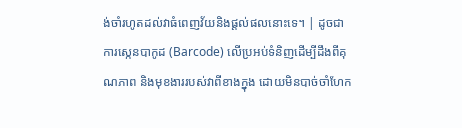ង់ចាំរហូតដល់វាធំពេញវ័យនិងផ្តល់ផលនោះទេ។ | ដូចជាការស្កេនបាកូដ (Barcode) លើប្រអប់ទំនិញដើម្បីដឹងពីគុណភាព និងមុខងាររបស់វាពីខាងក្នុង ដោយមិនបាច់ចាំហែក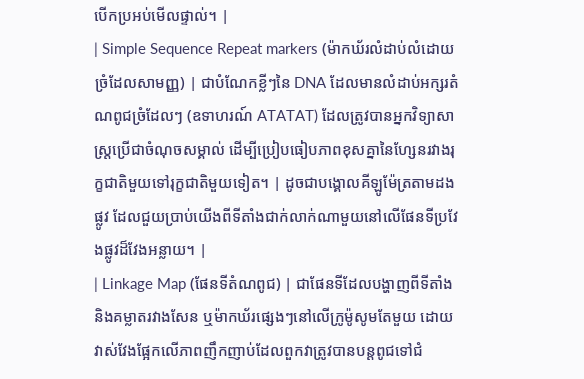បើកប្រអប់មើលផ្ទាល់។ |
| Simple Sequence Repeat markers (ម៉ាកឃ័រលំដាប់លំដោយច្រំដែលសាមញ្ញ) | ជាបំណែកខ្លីៗនៃ DNA ដែលមានលំដាប់អក្សរតំណពូជច្រំដែលៗ (ឧទាហរណ៍ ATATAT) ដែលត្រូវបានអ្នកវិទ្យាសាស្ត្រប្រើជាចំណុចសម្គាល់ ដើម្បីប្រៀបធៀបភាពខុសគ្នានៃហ្សែនរវាងរុក្ខជាតិមួយទៅរុក្ខជាតិមួយទៀត។ | ដូចជាបង្គោលគីឡូម៉ែត្រតាមដងផ្លូវ ដែលជួយប្រាប់យើងពីទីតាំងជាក់លាក់ណាមួយនៅលើផែនទីប្រវែងផ្លូវដ៏វែងអន្លាយ។ |
| Linkage Map (ផែនទីតំណពូជ) | ជាផែនទីដែលបង្ហាញពីទីតាំង និងគម្លាតរវាងសែន ឬម៉ាកឃ័រផ្សេងៗនៅលើក្រូម៉ូសូមតែមួយ ដោយវាស់វែងផ្អែកលើភាពញឹកញាប់ដែលពួកវាត្រូវបានបន្តពូជទៅជំ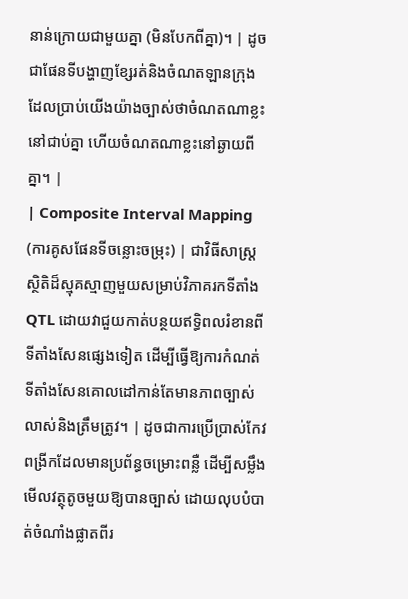នាន់ក្រោយជាមួយគ្នា (មិនបែកពីគ្នា)។ | ដូចជាផែនទីបង្ហាញខ្សែរត់និងចំណតឡានក្រុង ដែលប្រាប់យើងយ៉ាងច្បាស់ថាចំណតណាខ្លះនៅជាប់គ្នា ហើយចំណតណាខ្លះនៅឆ្ងាយពីគ្នា។ |
| Composite Interval Mapping (ការគូសផែនទីចន្លោះចម្រុះ) | ជាវិធីសាស្ត្រស្ថិតិដ៏ស្មុគស្មាញមួយសម្រាប់វិភាគរកទីតាំង QTL ដោយវាជួយកាត់បន្ថយឥទ្ធិពលរំខានពីទីតាំងសែនផ្សេងទៀត ដើម្បីធ្វើឱ្យការកំណត់ទីតាំងសែនគោលដៅកាន់តែមានភាពច្បាស់លាស់និងត្រឹមត្រូវ។ | ដូចជាការប្រើប្រាស់កែវពង្រីកដែលមានប្រព័ន្ធចម្រោះពន្លឺ ដើម្បីសម្លឹងមើលវត្ថុតូចមួយឱ្យបានច្បាស់ ដោយលុបបំបាត់ចំណាំងផ្លាតពីរ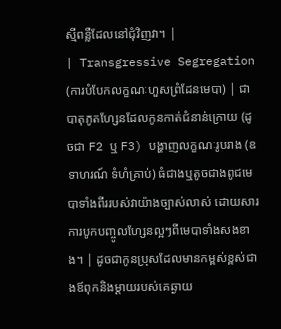ស្មីពន្លឺដែលនៅជុំវិញវា។ |
| Transgressive Segregation (ការបំបែកលក្ខណៈហួសព្រំដែនមេបា) | ជាបាតុភូតហ្សែនដែលកូនកាត់ជំនាន់ក្រោយ (ដូចជា F2 ឬ F3) បង្ហាញលក្ខណៈរូបរាង (ឧទាហរណ៍ ទំហំគ្រាប់) ធំជាងឬតូចជាងពូជមេបាទាំងពីររបស់វាយ៉ាងច្បាស់លាស់ ដោយសារការបូកបញ្ចូលហ្សែនល្អៗពីមេបាទាំងសងខាង។ | ដូចជាកូនប្រុសដែលមានកម្ពស់ខ្ពស់ជាងឪពុកនិងម្តាយរបស់គេឆ្ងាយ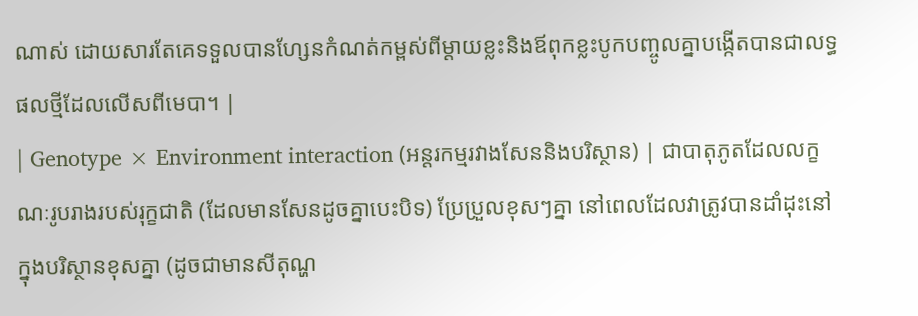ណាស់ ដោយសារតែគេទទួលបានហ្សែនកំណត់កម្ពស់ពីម្តាយខ្លះនិងឪពុកខ្លះបូកបញ្ចូលគ្នាបង្កើតបានជាលទ្ធផលថ្មីដែលលើសពីមេបា។ |
| Genotype × Environment interaction (អន្តរកម្មរវាងសែននិងបរិស្ថាន) | ជាបាតុភូតដែលលក្ខណៈរូបរាងរបស់រុក្ខជាតិ (ដែលមានសែនដូចគ្នាបេះបិទ) ប្រែប្រួលខុសៗគ្នា នៅពេលដែលវាត្រូវបានដាំដុះនៅក្នុងបរិស្ថានខុសគ្នា (ដូចជាមានសីតុណ្ហ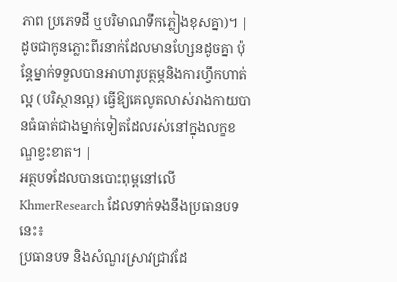ភាព ប្រភេទដី ឬបរិមាណទឹកភ្លៀងខុសគ្នា)។ | ដូចជាកូនភ្លោះពីរនាក់ដែលមានហ្សែនដូចគ្នា ប៉ុន្តែម្នាក់ទទួលបានអាហារូបត្ថម្ភនិងការហ្វឹកហាត់ល្អ (បរិស្ថានល្អ) ធ្វើឱ្យគេលូតលាស់រាងកាយបានធំធាត់ជាងម្នាក់ទៀតដែលរស់នៅក្នុងលក្ខខណ្ឌខ្វះខាត។ |
អត្ថបទដែលបានបោះពុម្ពនៅលើ KhmerResearch ដែលទាក់ទងនឹងប្រធានបទនេះ៖
ប្រធានបទ និងសំណួរស្រាវជ្រាវដែ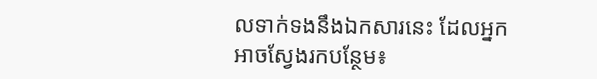លទាក់ទងនឹងឯកសារនេះ ដែលអ្នកអាចស្វែងរកបន្ថែម៖